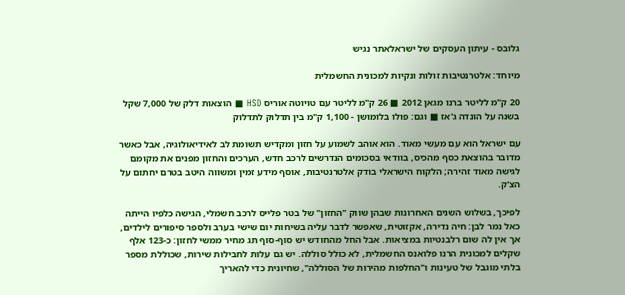גלובס - עיתון העסקים של ישראלאתר נגיש

מיוחד: אלטרנטיבות זולות ונקיות למכונית החשמלית

20 ק"מ לליטר ברנו מגאן 2012 ■ 26 ק"מ לליטר עם טויוטה אוריס HSD ■ הוצאות דלק של 7,000 שקל בשנה על הונדה ג'אז ■ וגם: פולו בלומושן - 1,100 ק"מ בין תדלוק לתדלוק

עם ישראל הוא עם מעשי מאוד. הוא אוהב לשמוע על חזון ומקדיש תשומת לב לאידיאולוגיה, אבל כאשר מדובר בהוצאת כסף מהכיס, בוודאי בסכומים הנדרשים לרכב חדש, הערכים והחזון מפנים את מקומם לגישה מאוד זהירה; הלקוח הישראלי בודק אלטרנטיבות, אוסף מידע זמין ומשווה היטב בטרם יחתום על הצ'ק.

לפיכך, בשלוש השנים האחרונות שבהן שווק "החזון" של בטר פלייס לרכב חשמלי, הגישה כלפיו הייתה כאל נמר לבן: חיה נדירה, אקזוטית, שאפשר לדבר עליה בשיחות יום שישי בערב ולספר סיפורים לילדים, אך אין לה שום רלבנטיות במציאות. אבל החל מהחודש יש סוף-סוף תג מחיר ממשי לחזון: כ-123 אלף שקלים למכונית הרנו פלואנס החשמלית, לא כולל סוללה. יש גם עלות לחבילות שירות, שכוללת מספר בלתי מוגבל של טעינות ו"החלפות מהירות של הסוללה", שחיונית כדי להאריך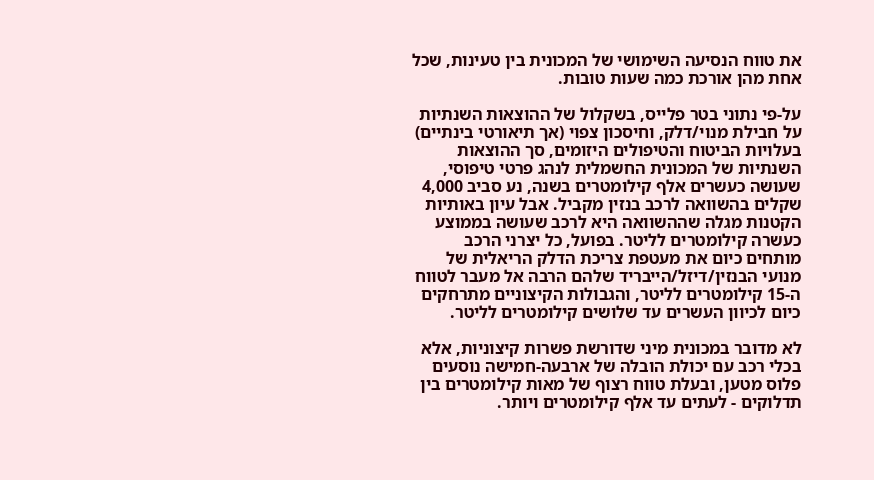את טווח הנסיעה השימושי של המכונית בין טעינות, שכל אחת מהן אורכת כמה שעות טובות.

על-פי נתוני בטר פלייס, בשקלול של ההוצאות השנתיות על חבילת מנוי/דלק, וחיסכון צפוי (אך תיאורטי בינתיים) בעלויות הביטוח והטיפולים היזומים, סך ההוצאות השנתיות של המכונית החשמלית לנהג פרטי טיפוסי, שעושה כעשרים אלף קילומטרים בשנה, נע סביב 4,000 שקלים בהשוואה לרכב בנזין מקביל. אבל עיון באותיות הקטנות מגלה שההשוואה היא לרכב שעושה בממוצע כעשרה קילומטרים לליטר. בפועל, כל יצרני הרכב מותחים כיום את מעטפת צריכת הדלק הריאלית של מנועי הבנזין/דיזל/הייבריד שלהם הרבה אל מעבר לטווח ה-15 קילומטרים לליטר, והגבולות הקיצוניים מתרחקים כיום לכיוון העשרים עד שלושים קילומטרים לליטר.

לא מדובר במכונית מיני שדורשת פשרות קיצוניות, אלא בכלי רכב עם יכולת הובלה של ארבעה-חמישה נוסעים פלוס מטען, ובעלת טווח רצוף של מאות קילומטרים בין תדלוקים - לעתים עד אלף קילומטרים ויותר.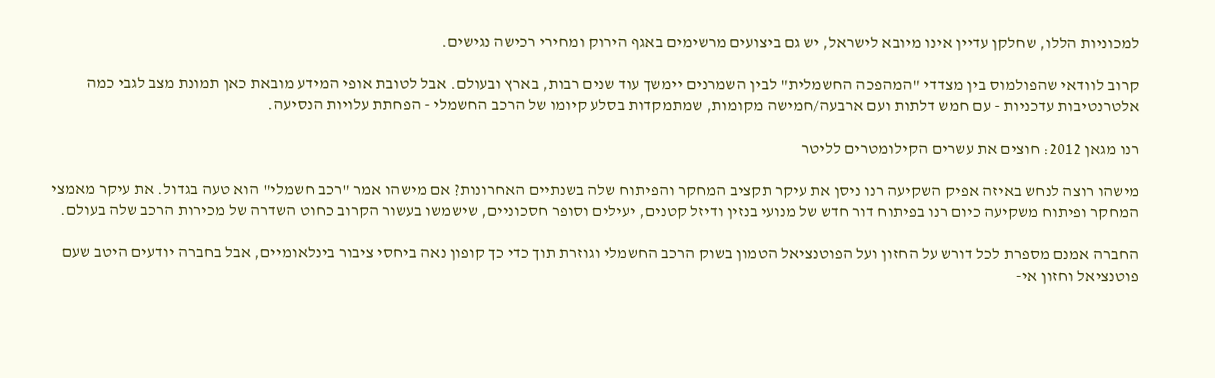למכוניות הללו, שחלקן עדיין אינו מיובא לישראל, יש גם ביצועים מרשימים באגף הירוק ומחירי רכישה נגישים.

קרוב לוודאי שהפולמוס בין מצדדי "המהפכה החשמלית" לבין השמרנים יימשך עוד שנים רבות, בארץ ובעולם. אבל לטובת אופי המידע מובאת כאן תמונת מצב לגבי כמה אלטרנטיבות עדכניות - עם חמש דלתות ועם ארבעה/חמישה מקומות, שמתמקדות בסלע קיומו של הרכב החשמלי - הפחתת עלויות הנסיעה.

רנו מגאן 2012: חוצים את עשרים הקילומטרים לליטר

מישהו רוצה לנחש באיזה אפיק השקיעה רנו ניסן את עיקר תקציב המחקר והפיתוח שלה בשנתיים האחרונות? אם מישהו אמר "רכב חשמלי" הוא טעה בגדול. את עיקר מאמצי המחקר ופיתוח משקיעה כיום רנו בפיתוח דור חדש של מנועי בנזין ודיזל קטנים, יעילים וסופר חסכוניים, שישמשו בעשור הקרוב כחוט השדרה של מכירות הרכב שלה בעולם.

החברה אמנם מספרת לכל דורש על החזון ועל הפוטנציאל הטמון בשוק הרכב החשמלי וגוזרת תוך כדי כך קופון נאה ביחסי ציבור בינלאומיים, אבל בחברה יודעים היטב שעם פוטנציאל וחזון אי-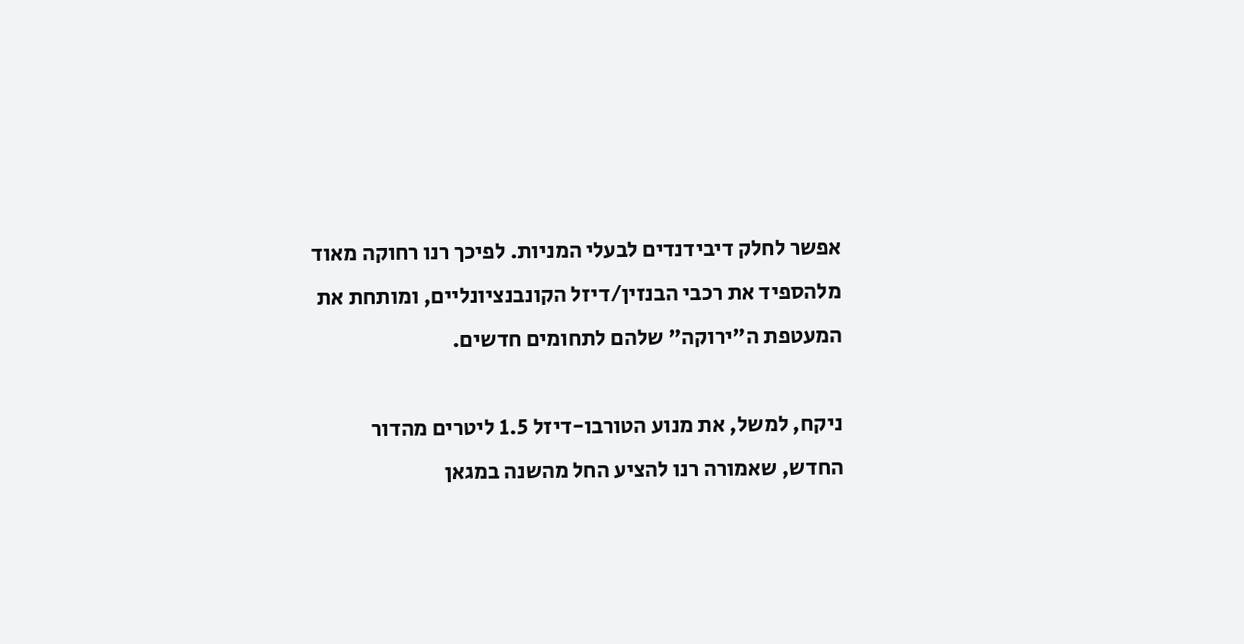אפשר לחלק דיבידנדים לבעלי המניות. לפיכך רנו רחוקה מאוד מלהספיד את רכבי הבנזין/דיזל הקונבנציונליים, ומותחת את המעטפת ה"ירוקה" שלהם לתחומים חדשים.

ניקח, למשל, את מנוע הטורבו-דיזל 1.5 ליטרים מהדור החדש, שאמורה רנו להציע החל מהשנה במגאן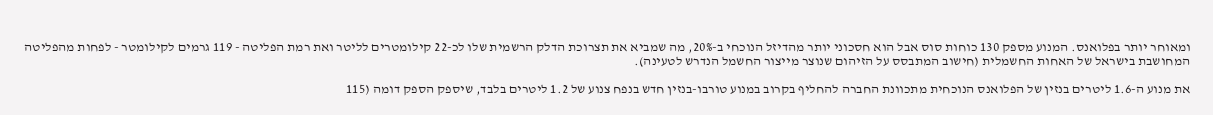ומאוחר יותר בפלואנס. המנוע מספק 130 כוחות סוס אבל הוא חסכוני יותר מהדיזל הנוכחי ב-20%, מה שמביא את תצרוכת הדלק הרשמית שלו לכ-22 קילומטרים לליטר ואת רמת הפליטה - 119 גרמים לקילומטר - לפחות מהפליטה המחושבת בישראל של האחות החשמלית (חישוב המתבסס על הזיהום שנוצר מייצור החשמל הנדרש לטעינה).

את מנוע ה-1.6 ליטרים בנזין של הפלואנס הנוכחית מתכוונת החברה להחליף בקרוב במנוע טורבו-בנזין חדש בנפח צנוע של 1.2 ליטרים בלבד, שיספק הספק דומה (115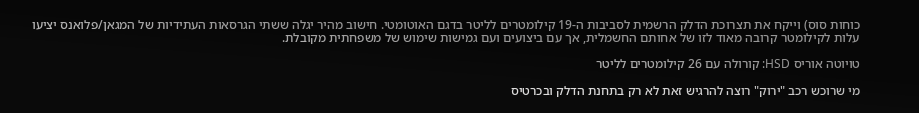כוחות סוס) וייקח את תצרוכת הדלק הרשמית לסביבות ה-19 קילומטרים לליטר בדגם האוטומטי. חישוב מהיר יגלה ששתי הגרסאות העתידיות של המגאן/פלואנס יציעו עלות לקילומטר קרובה מאוד לזו של אחותם החשמלית, אך עם ביצועים ועם גמישות שימוש של משפחתית מקובלת.

טויוטה אוריס HSD: קורולה עם 26 קילומטרים לליטר

מי שרוכש רכב "ירוק" רוצה להרגיש זאת לא רק בתחנת הדלק ובכרטיס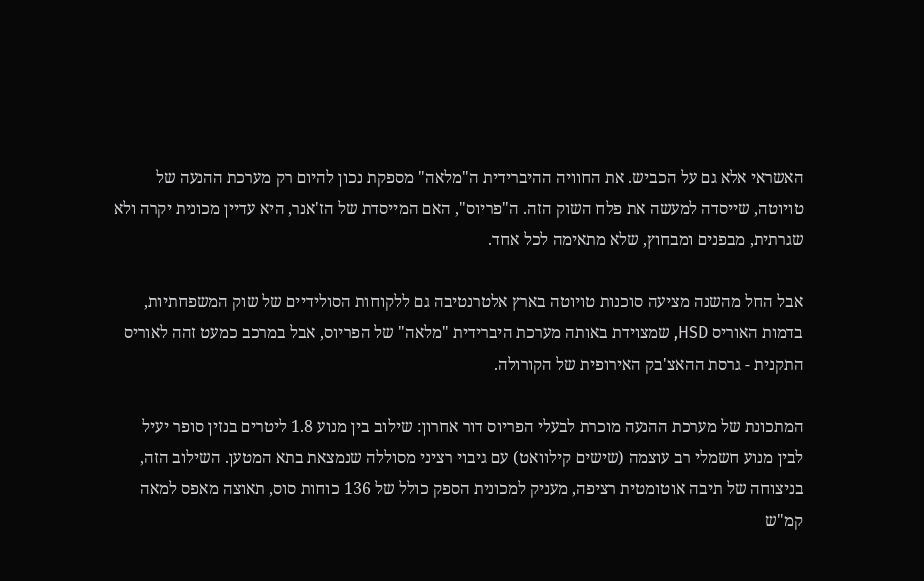האשראי אלא גם על הכביש. את החוויה ההיברידית ה"מלאה" מספקת נכון להיום רק מערכת ההנעה של טויוטה, שייסדה למעשה את פלח השוק הזה. ה"פריוס", האם המייסדת של הז'אנר, היא עדיין מכונית יקרה ולא שגרתית, מבפנים ומבחוץ, שלא מתאימה לכל אחד.

אבל החל מהשנה מציעה סוכנות טויוטה בארץ אלטרנטיבה גם ללקוחות הסולידיים של שוק המשפחתיות, בדמות האוריס HSD, שמצוידת באותה מערכת היברידית "מלאה" של הפריוס, אבל במרכב כמעט זהה לאוריס התקנית - גרסת ההאצ'בק האירופית של הקורולה.

המתכונת של מערכת ההנעה מוכרת לבעלי הפריוס דור אחרון: שילוב בין מנוע 1.8 ליטרים בנזין סופר יעיל לבין מנוע חשמלי רב עוצמה (שישים קילוואט) עם גיבוי רציני מסוללה שנמצאת בתא המטען. השילוב הזה, בניצוחה של תיבה אוטומטית רציפה, מעניק למכונית הספק כולל של 136 כוחות סוס, תאוצה מאפס למאה קמ"ש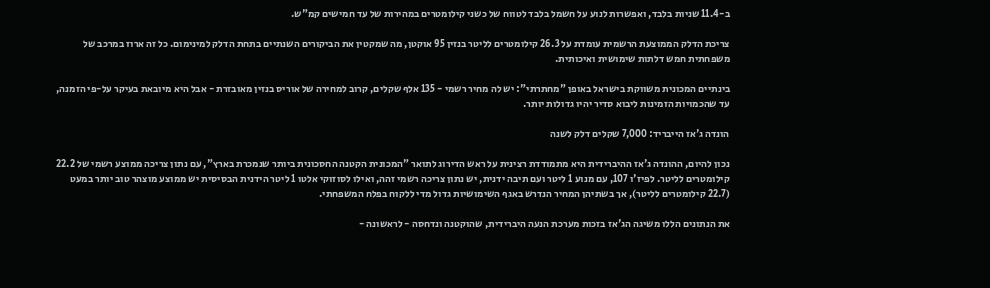ב-11.4 שניות בלבד, ואפשרות לנוע על חשמל בלבד לטווח של כשני קילומטרים במהירות של עד חמישים קמ"ש.

צריכת הדלק הממוצעת הרשמית עומדת על 26.3 קילומטרים לליטר בנזין 95 אוקטן, מה שמקטין את הביקורים השנתיים בתחת הדלק למינימום. כל זה ארוז במרכב של משפחתית חמש דלתות שימושית ואיכותית.

בינתיים המכונית משווקת בישראל באופן "מחתרתי": יש לה מחיר רשמי - 135 אלף שקלים, קרוב למחירה של אוריס בנזין מאובזרת - אבל היא מיובאת בעיקר על-פי הזמנה, עד שהכמויות הזמינות ליבוא סדיר יהיו גדולות יותר.

הונדה ג'אז הייבריד: 7,000 שקלים דלק לשנה

נכון להיום, ההונדה ג'אז ההיברידית היא מתמודדת רצינית על ראש הדירוג לתואר "המכונית הקטנה החסכונית ביותר שנמכרת בארץ", עם נתון צריכה ממוצע רשמי של 22.2 קילומטרים לליטר. לפיז'ו 107, עם מנוע 1 ליטר ועם תיבה ידנית, יש נתון צריכה רשמי זהה, ואילו לסוזוקי אלטו 1 ליטר הידנית הבסיסית יש ממוצע מוצהר טוב יותר במעט (22.7 קילומטרים לליטר), אך בשתיהן המחיר הנדרש באגף השימושיות גדול מדי ללקוח בפלח המשפחתי.

את הנתונים הללו משיגה הג'אז בזכות מערכת הנעה היברידית, שהוקטנה ונדחסה - לראשונה -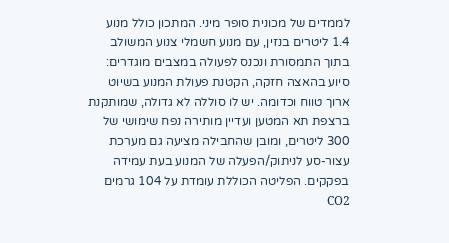לממדים של מכונית סופר מיני. המתכון כולל מנוע 1.4 ליטרים בנזין, עם מנוע חשמלי צנוע המשולב בתוך התמסורת ונכנס לפעולה במצבים מוגדרים: סיוע בהאצה חזקה, הקטנת פעולת המנוע בשיוט ארוך טווח וכדומה. יש לו סוללה לא גדולה, שמותקנת ברצפת תא המטען ועדיין מותירה נפח שימושי של 300 ליטרים, ומובן שהחבילה מציעה גם מערכת עצור-סע לניתוק/הפעלה של המנוע בעת עמידה בפקקים. הפליטה הכוללת עומדת על 104 גרמים CO2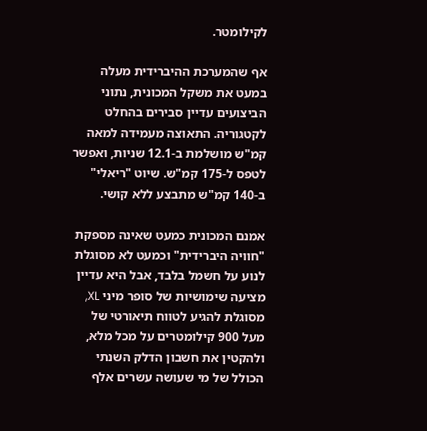לקילומטר.

אף שהמערכת ההיברידית מעלה במעט את משקל המכונית, נתוני הביצועים עדיין סבירים בהחלט לקטגוריה. התאוצה מעמידה למאה קמ"ש מושלמת ב-12.1 שניות, ואפשר לטפס ל-175 קמ"ש. שיוט "ריאלי" ב-140 קמ"ש מתבצע ללא קושי.

אמנם המכונית כמעט שאינה מספקת "חוויה היברידית" וכמעט לא מסוגלת לנוע על חשמל בלבד, אבל היא עדיין מציעה שימושיות של סופר מיני XL, מסוגלת להגיע לטווח תיאורטי של מעל 900 קילומטרים על מכל מלא, ולהקטין את חשבון הדלק השנתי הכולל של מי שעושה עשרים אלף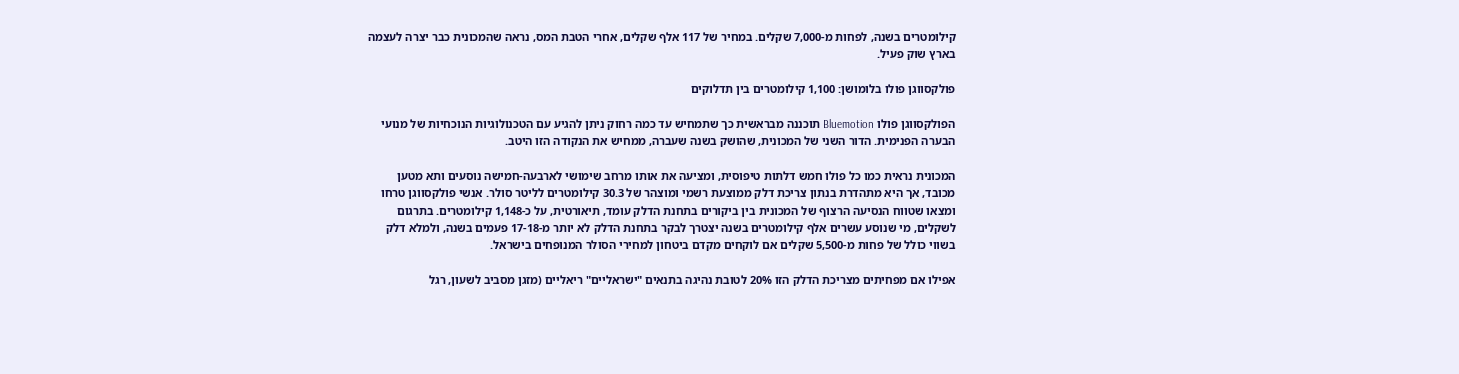קילומטרים בשנה, לפחות מ-7,000 שקלים. במחיר של 117 אלף שקלים, אחרי הטבת המס, נראה שהמכונית כבר יצרה לעצמה בארץ שוק פעיל.

פולקסווגן פולו בלומושן: 1,100 קילומטרים בין תדלוקים

הפולקסווגן פולו Bluemotion תוכננה מבראשית כך שתמחיש עד כמה רחוק ניתן להגיע עם הטכנולוגיות הנוכחיות של מנועי הבערה הפנימית. הדור השני של המכונית, שהושק בשנה שעברה, ממחיש את הנקודה הזו היטב.

המכונית נראית כמו כל פולו חמש דלתות טיפוסית, ומציעה את אותו מרחב שימושי לארבעה-חמישה נוסעים ותא מטען מכובד, אך היא מתהדרת בנתון צריכת דלק ממוצעת רשמי ומוצהר של 30.3 קילומטרים לליטר סולר. אנשי פולקסווגן טרחו ומצאו שטווח הנסיעה הרצוף של המכונית בין ביקורים בתחנת הדלק עומד, תיאורטית, על כ-1,148 קילומטרים. בתרגום לשקלים, מי שנוסע עשרים אלף קילומטרים בשנה יצטרך לבקר בתחנת הדלק לא יותר מ-17-18 פעמים בשנה, ולמלא דלק בשווי כולל של פחות מ-5,500 שקלים אם לוקחים מקדם ביטחון למחירי הסולר המנופחים בישראל.

אפילו אם מפחיתים מצריכת הדלק הזו 20% לטובת נהיגה בתנאים "ישראליים" ריאליים (מזגן מסביב לשעון, רגל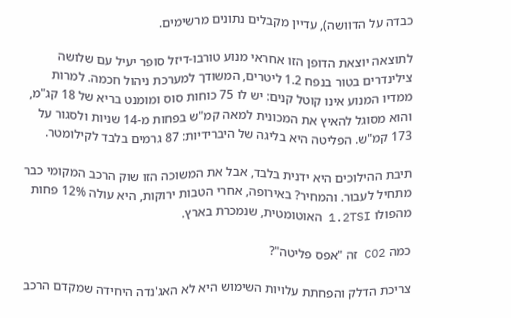כבדה על הדוושה), עדיין מקבלים נתונים מרשימים.

לתוצאה יוצאת הדופן הזו אחראי מנוע טורבו-דיזל סופר יעיל עם שלושה צילינדרים בטור בנפח 1.2 ליטרים, המשודך למערכת ניהול חכמה. למרות ממדיו המנוע אינו קוטל קנים: יש לו 75 כוחות סוס ומומנט בריא של 18 קג"מ, והוא מסוגל להאיץ את המכונית למאה קמ"ש בפחות מ-14 שניות ולסגור על 173 קמ"ש. הפליטה היא בליגה של היברידיות: 87 גרמים בלבד לקילומטר.

תיבת ההילוכים היא ידנית בלבד, אבל את המשוכה הזו שוק הרכב המקומי כבר מתחיל לעבור. והמחיר? באירופה, אחרי הטבות ירוקות, היא עולה 12% פחות מהפולו 1.2TSI האוטומטית, שנמכרת בארץ.

כמה CO2 זה "אפס פליטה"?

צריכת הדלק והפחתת עלויות השימוש היא לא האג'נדה היחידה שמקדם הרכב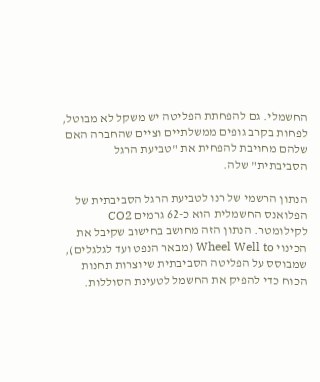החשמלי. גם להפחתת הפליטה יש משקל לא מבוטל, לפחות בקרב גופים ממשלתיים וציים שהחברה האם שלהם מחויבת להפחית את "טביעת הרגל הסביבתית" שלה.

הנתון הרשמי של רנו לטביעת הרגל הסביבתית של הפלואנס החשמלית הוא כ-62 גרמים CO2 לקילומטר. הנתון הזה מחושב בחישוב שקיבל את הכינוי Wheel Well to (מבאר הנפט ועד לגלגלים), שמבוסס על הפליטה הסביבתית שיוצרות תחנות הכוח כדי להפיק את החשמל לטעינת הסוללות.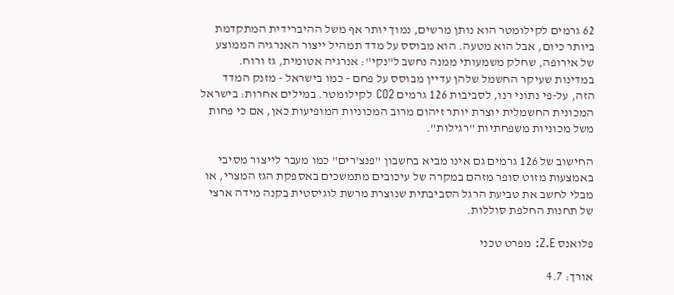62 גרמים לקילומטר הוא נותן מרשים, נמוך יותר אף משל ההיברידית המתקדמת ביותר כיום, אבל הוא מטעה. הוא מבוסס על מדד תמהיל ייצור האנרגיה הממוצע של אירופה, שחלק משמעותי ממנה נחשב ל"נקי": אנרגיה אטומית, גז ורוח. במדינות שעיקר החשמל שלהן עדיין מבוסס על פחם - כמו בישראל - מזנק המדד הזה, על-פי נתוני רנו, לסביבות 126 גרמים CO2 לקילומטר. במילים אחרות: בישראל המכונית החשמלית יוצרת יותר זיהום מרוב המכוניות המופיעות כאן, אם כי פחות משל מכוניות משפחתיות "רגילות".

החישוב של 126 גרמים גם אינו מביא בחשבון "פנצ'רים" כמו מעבר לייצור מסיבי באמצעות מזוט סופר מזהם במקרה של עיכובים מתמשכים באספקת הגז המצרי, או מבלי לחשב את טביעת הרגל הסביבתית שנוצרת מרשת לוגיסטית בקנה מידה ארצי של תחנות החלפת סוללות.

פלואנס Z.E: מפרט טכני

אורך: 4.7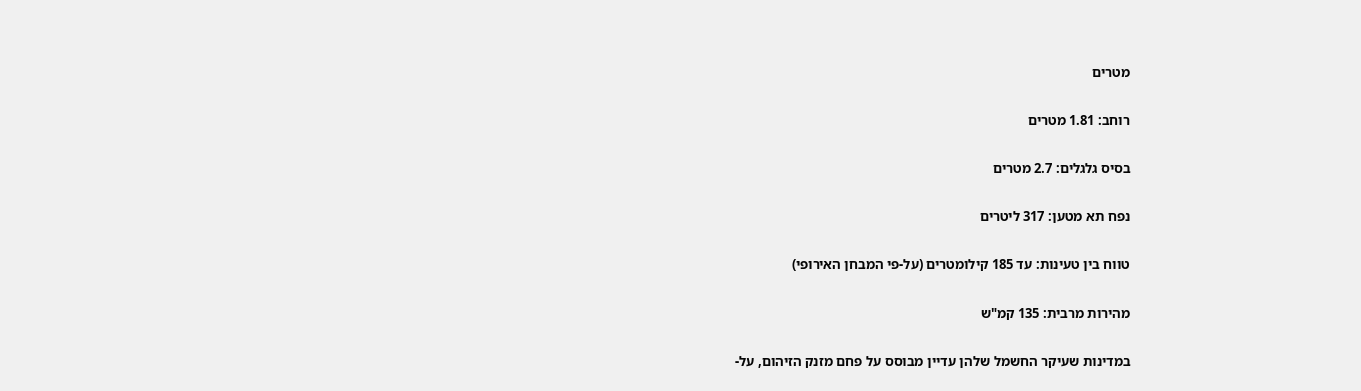מטרים

רוחב: 1.81 מטרים

בסיס גלגלים: 2.7 מטרים

נפח תא מטען: 317 ליטרים

טווח בין טעינות: עד 185 קילומטרים (על-פי המבחן האירופי)

מהירות מרבית: 135 קמ"ש

במדינות שעיקר החשמל שלהן עדיין מבוסס על פחם מזנק הזיהום, על-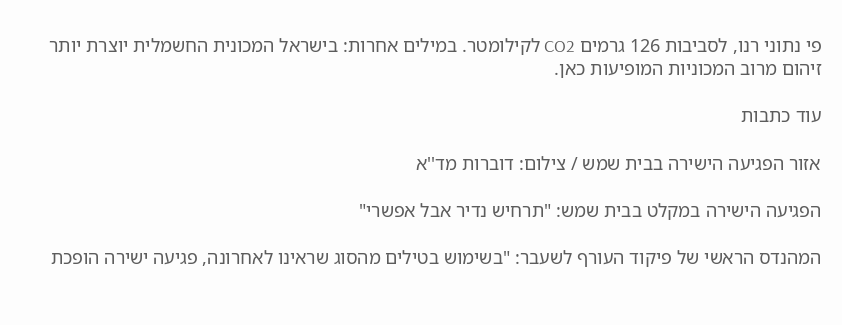פי נתוני רנו, לסביבות 126 גרמים CO2 לקילומטר. במילים אחרות: בישראל המכונית החשמלית יוצרת יותר זיהום מרוב המכוניות המופיעות כאן.

עוד כתבות

אזור הפגיעה הישירה בבית שמש / צילום: דוברות מד''א

הפגיעה הישירה במקלט בבית שמש: "תרחיש נדיר אבל אפשרי"

המהנדס הראשי של פיקוד העורף לשעבר: "בשימוש בטילים מהסוג שראינו לאחרונה, פגיעה ישירה הופכת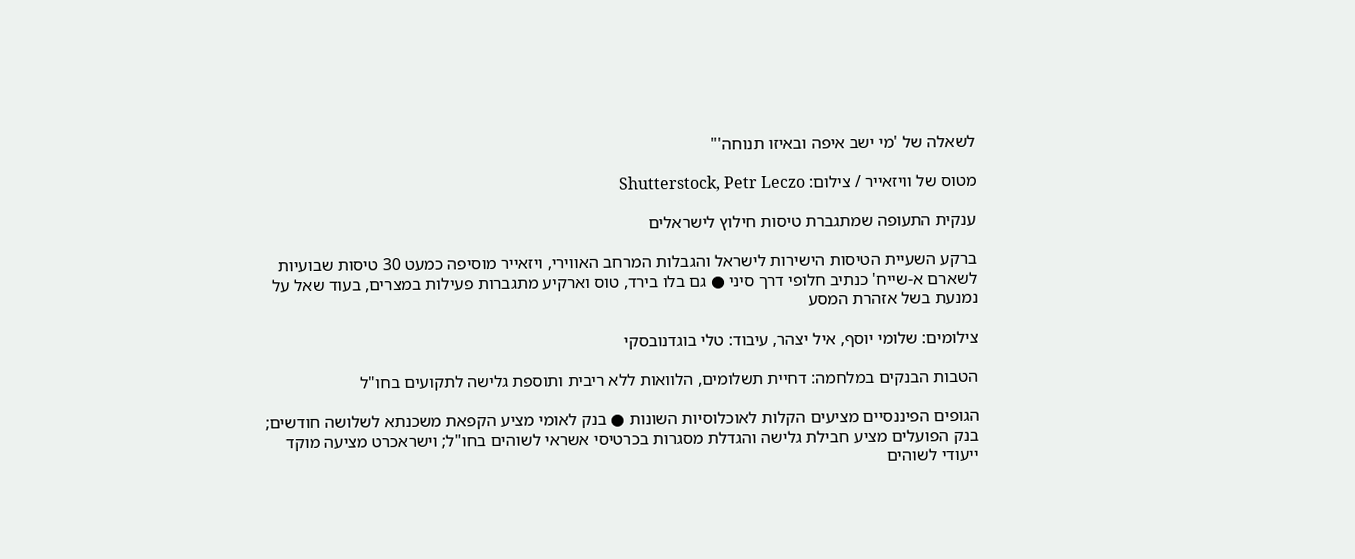לשאלה של 'מי ישב איפה ובאיזו תנוחה'"

מטוס של וויזאייר / צילום: Shutterstock, Petr Leczo

ענקית התעופה שמתגברת טיסות חילוץ לישראלים

ברקע השעיית הטיסות הישירות לישראל והגבלות המרחב האווירי, ויזאייר מוסיפה כמעט 30 טיסות שבועיות לשארם א-שייח' כנתיב חלופי דרך סיני ● גם בלו בירד, טוס וארקיע מתגברות פעילות במצרים, בעוד שאל על נמנעת בשל אזהרת המסע

צילומים: שלומי יוסף, איל יצהר, עיבוד: טלי בוגדנובסקי

הטבות הבנקים במלחמה: דחיית תשלומים, הלוואות ללא ריבית ותוספת גלישה לתקועים בחו"ל

הגופים הפיננסיים מציעים הקלות לאוכלוסיות השונות ● בנק לאומי מציע הקפאת משכנתא לשלושה חודשים; בנק הפועלים מציע חבילת גלישה והגדלת מסגרות בכרטיסי אשראי לשוהים בחו"ל; וישראכרט מציעה מוקד ייעודי לשוהים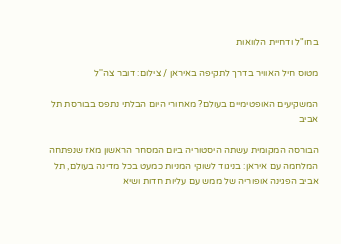בחו"ל ודחיית הלוואות

מטוס חיל האוויר בדרך לתקיפה באיראן / צילום: דובר צה''ל

המשקיעים האופטימיים בעולם? מאחורי היום הבלתי נתפס בבורסת תל אביב

הבורסה המקומית עשתה היסטוריה ביום המסחר הראשון מאז שנפתחה המלחמה עם איראן: בניגוד לשוקי המניות כמעט בכל מדינה בעולם, תל אביב הפגינה אופוריה של ממש עם עליות חדות ושיא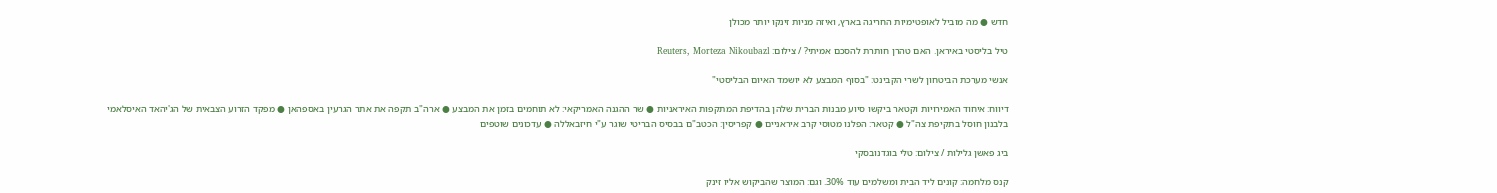חדש ● מה מוביל לאופטימיות החריגה בארץ, ואיזה מניות זינקו יותר מכולן

טיל בליסטי באיראן. האם טהרן חותרת להסכם אמיתי? / צילום: Reuters, Morteza Nikoubazl

אנשי מערכת הביטחון לשרי הקבינט: "בסוף המבצע לא יושמד האיום הבליסטי"

דיווח: איחוד האמירויות וקטאר ביקשו סיוע מבנות הברית שלהן בהדיפת המתקפות האיראניות ● שר ההגנה האמריקאי: לא תוחמים בזמן את המבצע ● ארה"ב תקפה את אתר הגרעין באספהאן ● מפקד הזרוע הצבאית של הג'יהאד האיסלאמי בלבנון חוסל בתקיפת צה"ל ● קטאר: הפלנו מטוסי קרב איראניים ● קפריסין: הכטב"ם בבסיס הבריטי שוגר ע"י חיזבאללה ● עדכונים שוטפים

ביג פאשן גלילות / צילום: טלי בוגדנובסקי

קנס מלחמה: קונים ליד הבית ומשלמים עוד 30%. וגם: המוצר שהביקוש אליו זינק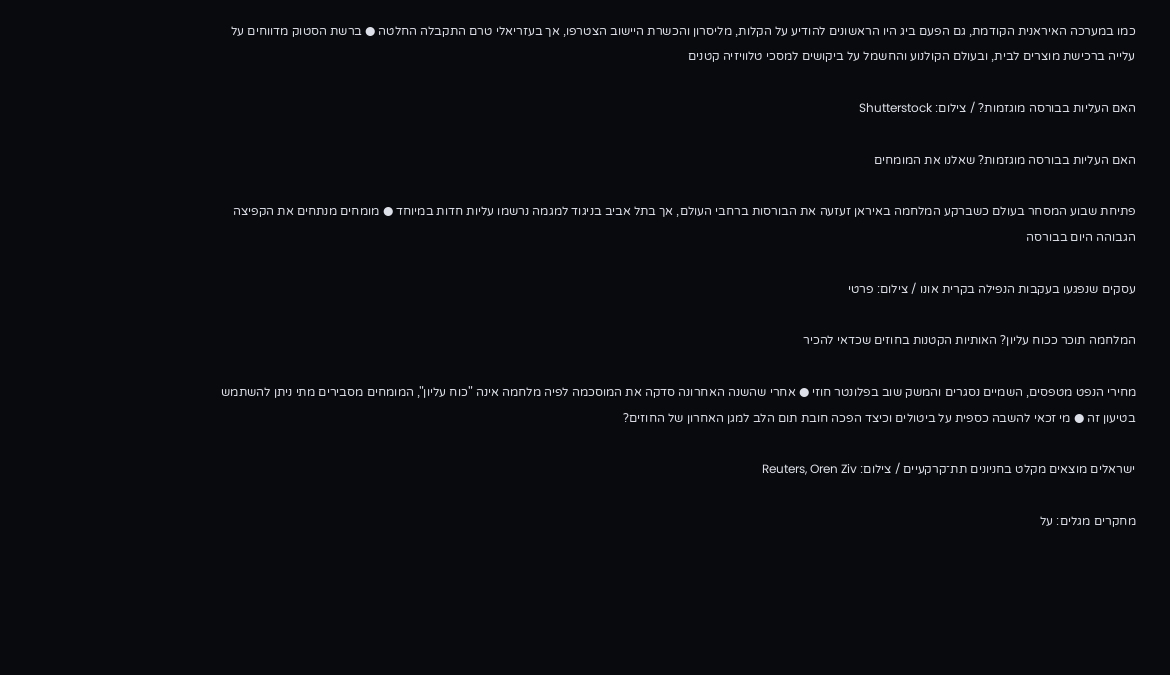כמו במערכה האיראנית הקודמת, גם הפעם ביג היו הראשונים להודיע על הקלות, מליסרון והכשרת היישוב הצטרפו, אך בעזריאלי טרם התקבלה החלטה ● ברשת הסטוק מדווחים על עלייה ברכישת מוצרים לבית, ובעולם הקולנוע והחשמל על ביקושים למסכי טלוויזיה קטנים

האם העליות בבורסה מוגזמות? / צילום: Shutterstock

האם העליות בבורסה מוגזמות? שאלנו את המומחים

פתיחת שבוע המסחר בעולם כשברקע המלחמה באיראן זעזעה את הבורסות ברחבי העולם, אך בתל אביב בניגוד למגמה נרשמו עליות חדות במיוחד ● מומחים מנתחים את הקפיצה הגבוהה היום בבורסה

עסקים שנפגעו בעקבות הנפילה בקרית אונו / צילום: פרטי

המלחמה תוכר ככוח עליון? האותיות הקטנות בחוזים שכדאי להכיר

מחירי הנפט מטפסים, השמיים נסגרים והמשק שוב בפלונטר חוזי ● אחרי שהשנה האחרונה סדקה את המוסכמה לפיה מלחמה אינה "כוח עליון", המומחים מסבירים מתי ניתן להשתמש בטיעון זה ● מי זכאי להשבה כספית על ביטולים וכיצד הפכה חובת תום הלב למגן האחרון של החוזים?

ישראלים מוצאים מקלט בחניונים תת־קרקעיים / צילום: Reuters, Oren Ziv

מחקרים מגלים: על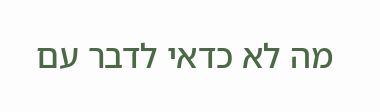מה לא כדאי לדבר עם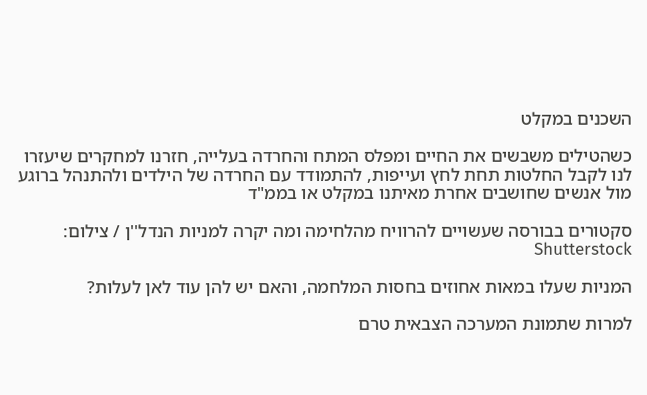השכנים במקלט

כשהטילים משבשים את החיים ומפלס המתח והחרדה בעלייה, חזרנו למחקרים שיעזרו לנו לקבל החלטות תחת לחץ ועייפות, להתמודד עם החרדה של הילדים ולהתנהל ברוגע מול אנשים שחושבים אחרת מאיתנו במקלט או בממ"ד

סקטורים בבורסה שעשויים להרוויח מהלחימה ומה יקרה למניות הנדל''ן / צילום: Shutterstock

המניות שעלו במאות אחוזים בחסות המלחמה, והאם יש להן עוד לאן לעלות?

למרות שתמונת המערכה הצבאית טרם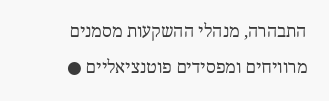התבהרה, מנהלי ההשקעות מסמנים מרוויחים ומפסידים פוטנציאליים ●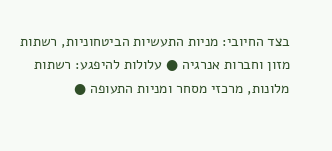בצד החיובי: מניות התעשיות הביטחוניות, רשתות מזון וחברות אנרגיה ● עלולות להיפגע: רשתות מלונות, מרכזי מסחר ומניות התעופה ●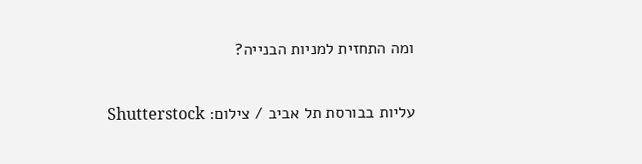ומה התחזית למניות הבנייה?

עליות בבורסת תל אביב / צילום: Shutterstock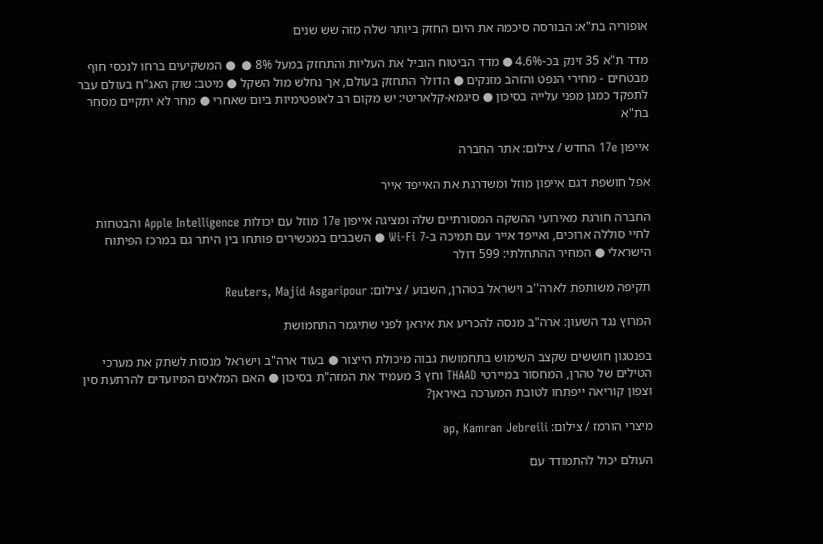אופוריה בת"א: הבורסה סיכמה את היום החזק ביותר שלה מזה שש שנים

מדד ת"א 35 זינק בכ-4.6% ● מדד הביטוח הוביל את העליות והתחזק במעל 8% ●  ● המשקיעים ברחו לנכסי חוף מבטחים - מחירי הנפט והזהב מזנקים ● הדולר התחזק בעולם, אך נחלש מול השקל ● מיטב: שוק האג"ח בעולם עבר לתפקד כמגן מפני עלייה בסיכון ● סיגמא-קלאריטי: יש מקום רב לאופטימיות ביום שאחרי ● מחר לא יתקיים מסחר בת"א

אייפון 17e החדש / צילום: אתר החברה

אפל חושפת דגם אייפון מוזל ומשדרגת את האייפד אייר

החברה חורגת מאירועי ההשקה המסורתיים שלה ומציגה אייפון 17e מוזל עם יכולות Apple Intelligence והבטחות לחיי סוללה ארוכים, ואייפד אייר עם תמיכה ב-Wi-Fi 7 ● השבבים במכשירים פותחו בין היתר גם במרכז הפיתוח הישראלי ● המחיר ההתחלתי: 599 דולר

תקיפה משותפת לארה''ב וישראל בטהרן, השבוע / צילום: Reuters, Majid Asgaripour

המרוץ נגד השעון: ארה"ב מנסה להכריע את איראן לפני שתיגמר התחמושת

בפנטגון חוששים שקצב השימוש בתחמושת גבוה מיכולת הייצור ● בעוד ארה"ב וישראל מנסות לשתק את מערכי הטילים של טהרן, המחסור במיירטי THAAD וחץ 3 מעמיד את המזה"ת בסיכון ● האם המלאים המיועדים להרתעת סין וצפון קוריאה ייפתחו לטובת המערכה באיראן?

מיצרי הורמז / צילום: ap, Kamran Jebreili

העולם יכול להתמודד עם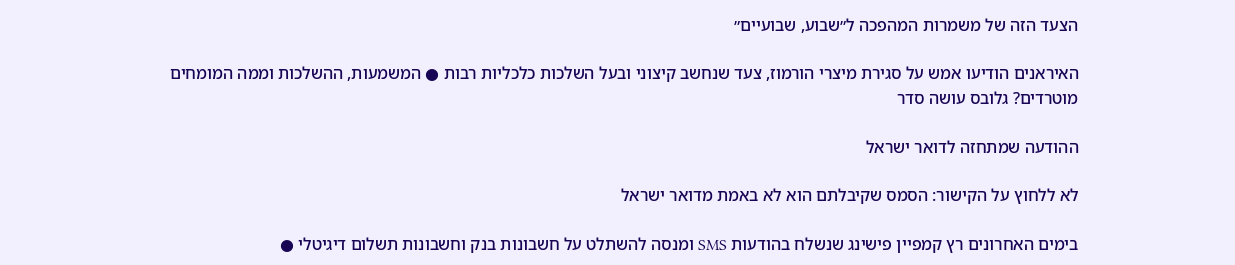הצעד הזה של משמרות המהפכה ל״שבוע, שבועיים״

האיראנים הודיעו אמש על סגירת מיצרי הורמוז, צעד שנחשב קיצוני ובעל השלכות כלכליות רבות ● המשמעות, ההשלכות וממה המומחים מוטרדים? גלובס עושה סדר

ההודעה שמתחזה לדואר ישראל

לא ללחוץ על הקישור: הסמס שקיבלתם הוא לא באמת מדואר ישראל

בימים האחרונים רץ קמפיין פישינג שנשלח בהודעות SMS ומנסה להשתלט על חשבונות בנק וחשבונות תשלום דיגיטלי ●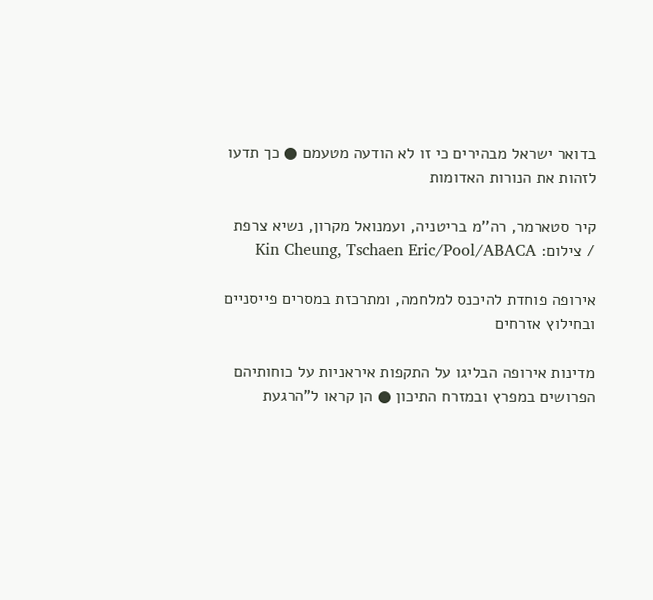בדואר ישראל מבהירים כי זו לא הודעה מטעמם ● כך תדעו לזהות את הנורות האדומות

קיר סטארמר, רה''מ בריטניה, ועמנואל מקרון, נשיא צרפת / צילום: Kin Cheung, Tschaen Eric/Pool/ABACA

אירופה פוחדת להיכנס למלחמה, ומתרכזת במסרים פייסניים ובחילוץ אזרחים

מדינות אירופה הבליגו על התקפות איראניות על כוחותיהם הפרושים במפרץ ובמזרח התיכון ● הן קראו ל"הרגעת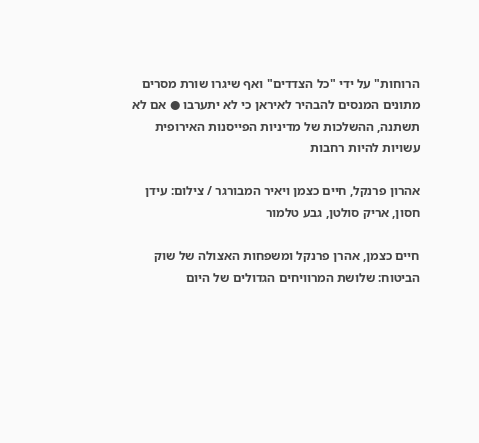הרוחות" על ידי "כל הצדדים" ואף שיגרו שורת מסרים מתונים המנסים להבהיר לאיראן כי לא יתערבו ● אם לא תשתנה, ההשלכות של מדיניות הפייסנות האירופית עשויות להיות רחבות

אהרון פרנקל, חיים כצמן ויאיר המבורגר / צילום: עידן חסון, אריק סולטן, גבע טלמור

חיים כצמן, אהרן פרנקל ומשפחות האצולה של שוק הביטוח: שלושת המרוויחים הגדולים של היום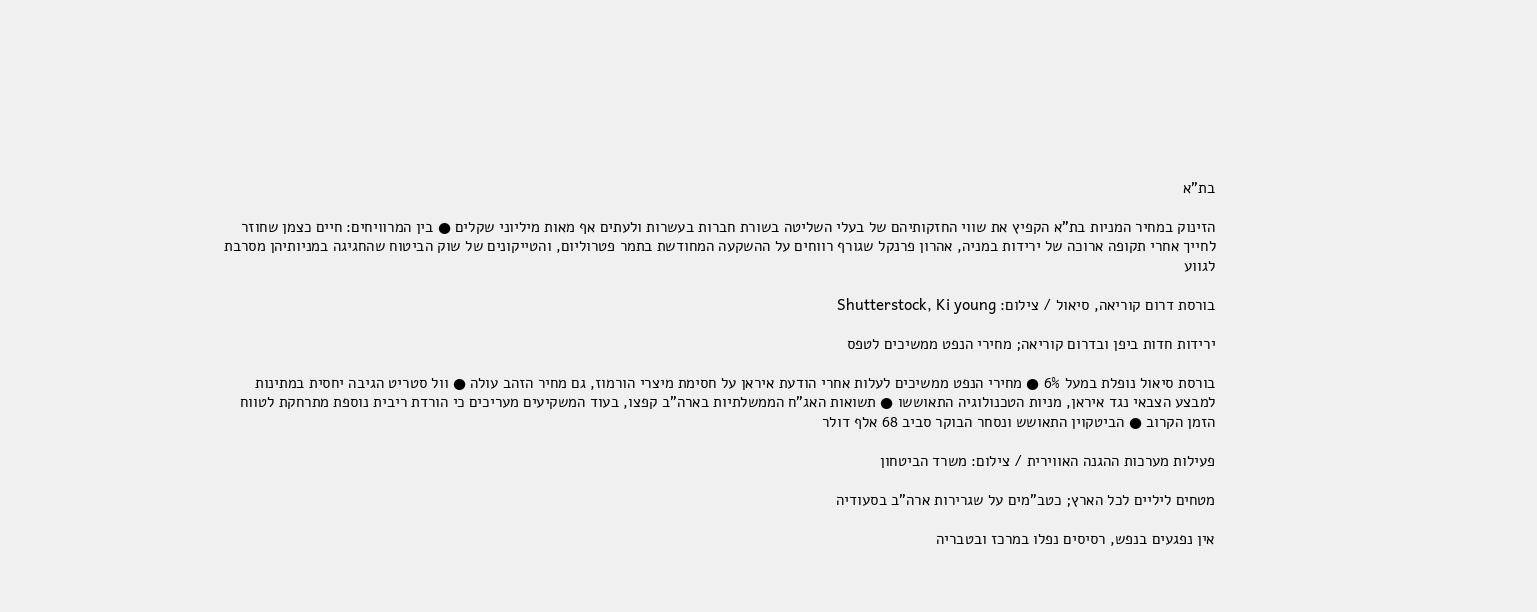בת"א

הזינוק במחיר המניות בת"א הקפיץ את שווי החזקותיהם של בעלי השליטה בשורת חברות בעשרות ולעתים אף מאות מיליוני שקלים ● בין המרוויחים: חיים כצמן שחוזר לחייך אחרי תקופה ארוכה של ירידות במניה, אהרון פרנקל שגורף רווחים על ההשקעה המחודשת בתמר פטרוליום, והטייקונים של שוק הביטוח שהחגיגה במניותיהן מסרבת לגווע

בורסת דרום קוריאה, סיאול / צילום: Shutterstock, Ki young

ירידות חדות ביפן ובדרום קוריאה; מחירי הנפט ממשיכים לטפס

בורסת סיאול נופלת במעל 6% ● מחירי הנפט ממשיכים לעלות אחרי הודעת איראן על חסימת מיצרי הורמוז, גם מחיר הזהב עולה ● וול סטריט הגיבה יחסית במתינות למבצע הצבאי נגד איראן, מניות הטכנולוגיה התאוששו ● תשואות האג"ח הממשלתיות בארה"ב קפצו, בעוד המשקיעים מעריכים כי הורדת ריבית נוספת מתרחקת לטווח הזמן הקרוב ● הביטקוין התאושש ונסחר הבוקר סביב 68 אלף דולר

פעילות מערכות ההגנה האווירית / צילום: משרד הביטחון

מטחים ליליים לכל הארץ; כטב"מים על שגרירות ארה"ב בסעודיה

אין נפגעים בנפש, רסיסים נפלו במרכז ובטבריה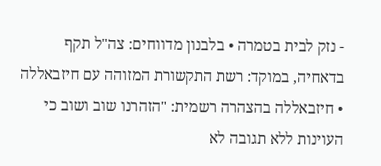- נזק לבית בטמרה • בלבנון מדווחים: צה"ל תקף בדאחיה, במוקד: רשת התקשורת המזוהה עם חיזבאללה • חיזבאללה בהצהרה רשמית: "הזהרנו שוב ושוב כי העוינות ללא תגובה לא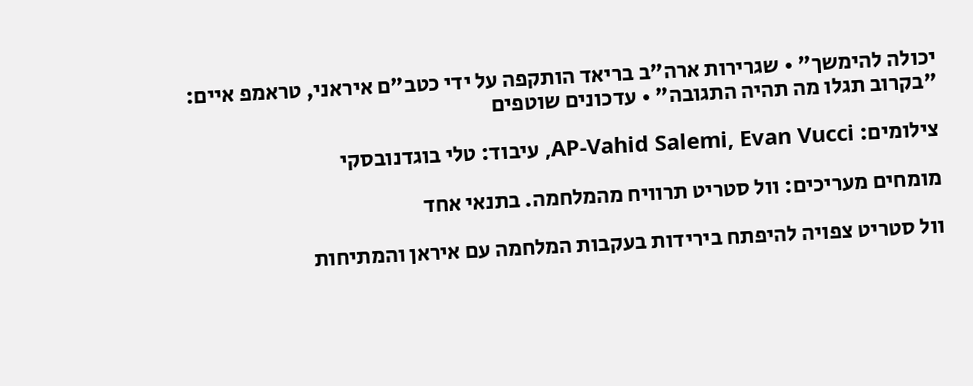יכולה להימשך" • שגרירות ארה"ב בריאד הותקפה על ידי כטב"ם איראני, טראמפ איים: "בקרוב תגלו מה תהיה התגובה" • עדכונים שוטפים

צילומים: AP-Vahid Salemi, Evan Vucci, עיבוד: טלי בוגדנובסקי

מומחים מעריכים: וול סטריט תרוויח מהמלחמה. בתנאי אחד

וול סטריט צפויה להיפתח בירידות בעקבות המלחמה עם איראן והמתיחות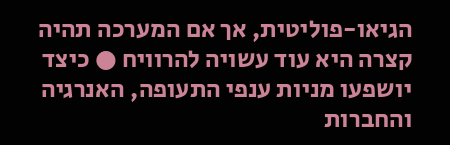הגיאו-פוליטית, אך אם המערכה תהיה קצרה היא עוד עשויה להרוויח ● כיצד יושפעו מניות ענפי התעופה, האנרגיה והחברות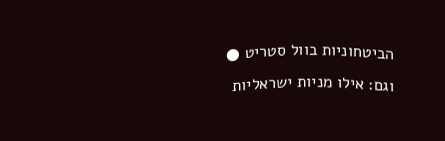הביטחוניות בוול סטריט ● וגם: אילו מניות ישראליות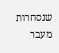שנסחרות מעבר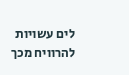לים עשויות להרוויח מכך